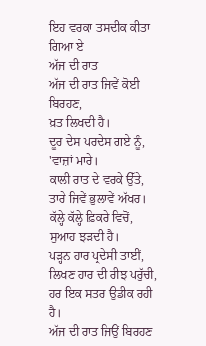ਇਹ ਵਰਕਾ ਤਸਦੀਕ ਕੀਤਾ ਗਿਆ ਏ
ਅੱਜ ਦੀ ਰਾਤ
ਅੱਜ ਦੀ ਰਾਤ ਜਿਵੇਂ ਕੋਈ ਬਿਰਹਣ,
ਖ਼ਤ ਲਿਖਦੀ ਹੈ।
ਦੂਰ ਦੇਸ ਪਰਦੇਸ ਗਏ ਨੂੰ,
'ਵਾਜ਼ਾਂ ਮਾਰੇ।
ਕਾਲੀ ਰਾਤ ਦੇ ਵਰਕੇ ਉੱਤੇ,
ਤਾਰੇ ਜਿਵੇਂ ਭੁਲਾਵੇਂ ਅੱਖਰ।
ਕੱਲ੍ਹੇ ਕੱਲ੍ਹੇ ਫ਼ਿਕਰੇ ਵਿਚੋਂ,
ਸੁਆਹ ਝੜਦੀ ਹੈ।
ਪੜ੍ਹਨ ਹਾਰ ਪ੍ਰਦੇਸੀ ਤਾਈਂ,
ਲਿਖਣ ਹਾਰ ਦੀ ਰੀਝ ਪਰੁੱਚੀ,
ਹਰ ਇਕ ਸਤਰ ਉਡੀਕ ਰਹੀ ਹੈ।
ਅੱਜ ਦੀ ਰਾਤ ਜਿਉਂ ਬਿਰਹਣ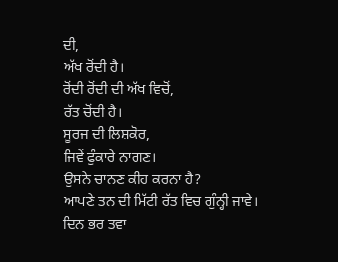ਦੀ,
ਅੱਖ ਰੋਂਦੀ ਹੈ।
ਰੋਂਦੀ ਰੋਂਦੀ ਦੀ ਅੱਖ ਵਿਚੋਂ,
ਰੱਤ ਚੋਂਦੀ ਹੈ।
ਸੂਰਜ ਦੀ ਲਿਸ਼ਕੋਰ,
ਜਿਵੇਂ ਫੁੰਕਾਰੇ ਨਾਗਣ।
ਉਸਨੇ ਚਾਨਣ ਕੀਹ ਕਰਨਾ ਹੈ?
ਆਪਣੇ ਤਨ ਦੀ ਮਿੱਟੀ ਰੱਤ ਵਿਚ ਗੁੰਨ੍ਹੀ ਜਾਵੇ।
ਦਿਨ ਭਰ ਤਵਾ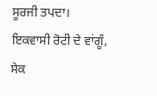ਸੂਰਜੀ ਤਪਦਾ।
ਇਕਵਾਸੀ ਰੋਟੀ ਦੇ ਵਾਂਗੂੰ,
ਸੇਕ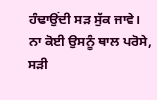ਹੰਢਾਉਂਦੀ ਸੜ ਸੁੱਕ ਜਾਵੇ।
ਨਾ ਕੋਈ ਉਸਨੂੰ ਥਾਲ ਪਰੋਸੇ,
ਸੜੀ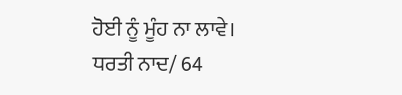ਹੋਈ ਨੂੰ ਮੂੰਹ ਨਾ ਲਾਵੇ।
ਧਰਤੀ ਨਾਦ/ 64